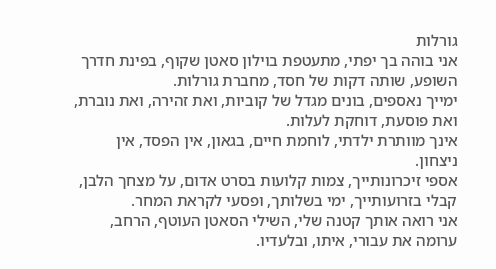גורלות
אני בוהה בך יפתי, מתעטפת בוילון סאטן שקוף, בפינת חדרך השופע, שותה דקות של חסד, מחברת גורלות.
ימייך נאספים, בונים מגדל של קוביות, ואת זהירה, ואת נוברת, ואת פוסעת, דוחקת לעלות.
אינך מוותרת ילדתי, לוחמת חיים, בגאון, אין הפסד, אין ניצחון.
אספי זיכרונותייך, צמות קלועות בסרט אדום, על מצחך הלבן, קבלי בזרועותייך, ימי בשלותך, ופסעי לקראת המחר.
אני רואה אותך קטנה שלי, השילי הסאטן העוטף, הרחב, ערומה את עבורי, איתו, ובלעדיו.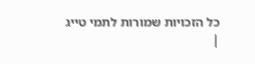כל הזכויות שמורות לתמי טייג
|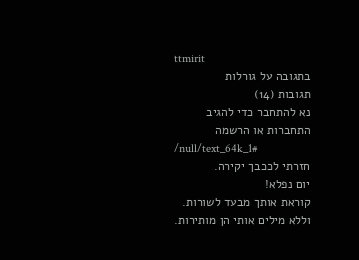ttmirit
בתגובה על גורלות
תגובות (14)
נא להתחבר כדי להגיב
התחברות או הרשמה
/null/text_64k_1#
חזרתי לככבך יקירה.
יום נפלא!
קוראת אותך מבעד לשורות.
וללא מילים אותי הן מותירות.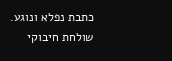כתבת נפלא ונוגע.
שולחת חיבוקי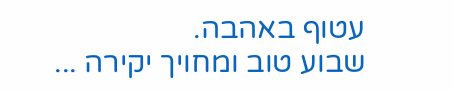עטוף באהבה.
שבוע טוב ומחויך יקירה ...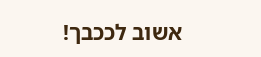אשוב לככבך!